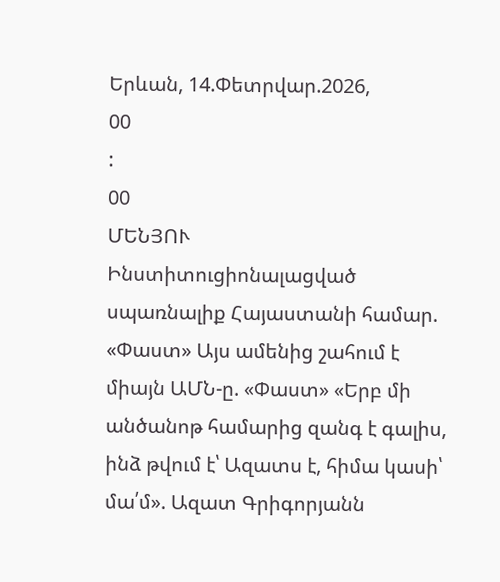Երևան, 14.Փետրվար.2026,
00
:
00
ՄԵՆՅՈՒ
Ինստիտուցիոնալացված սպառնալիք Հայաստանի համար. «Փաստ» Այս ամենից շահում է միայն ԱՄՆ-ը. «Փաստ» «Երբ մի անծանոթ համարից զանգ է գալիս, ինձ թվում է՝ Ազատս է, հիմա կասի՝ մա՛մ». Ազատ Գրիգորյանն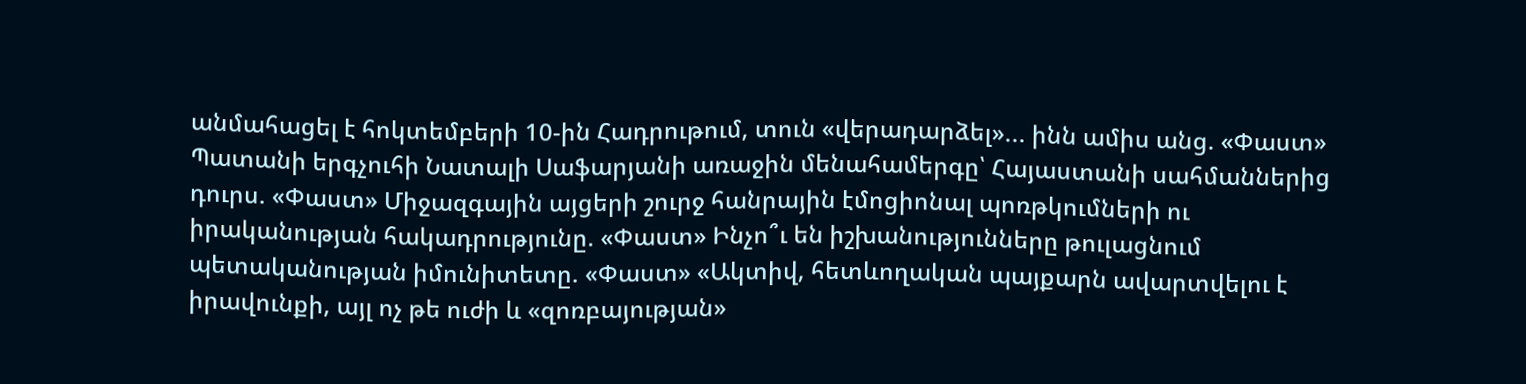անմահացել է հոկտեմբերի 10-ին Հադրութում, տուն «վերադարձել»... ինն ամիս անց. «Փաստ» Պատանի երգչուհի Նատալի Սաֆարյանի առաջին մենահամերգը՝ Հայաստանի սահմաններից դուրս. «Փաստ» Միջազգային այցերի շուրջ հանրային էմոցիոնալ պոռթկումների ու իրականության հակադրությունը. «Փաստ» Ինչո՞ւ են իշխանությունները թուլացնում պետականության իմունիտետը. «Փաստ» «Ակտիվ, հետևողական պայքարն ավարտվելու է իրավունքի, այլ ոչ թե ուժի և «զոռբայության»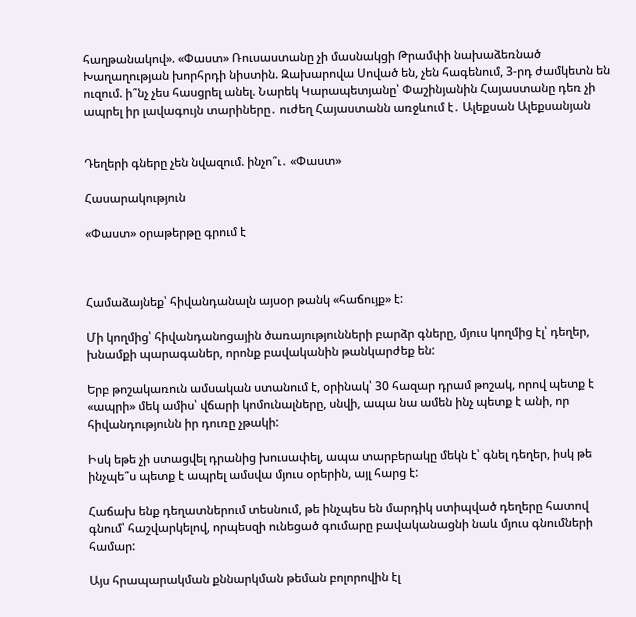հաղթանակով». «Փաստ» Ռուսաստանը չի մասնակցի Թրամփի նախաձեռնած Խաղաղության խորհրդի նիստին. Զախարովա Սոված են, չեն հագենում, 3-րդ ժամկետն են ուզում. ի՞նչ չես հասցրել անել. Նարեկ Կարապետյանը՝ Փաշինյանին Հայաստանը դեռ չի ապրել իր լավագույն տարիները․ ուժեղ Հայաստանն առջևում է․ Ալեքսան Ալեքսանյան


Դեղերի գները չեն նվազում. ինչո՞ւ․ «Փաստ»

Հասարակություն

«Փաստ» օրաթերթը գրում է



Համաձայնեք՝ հիվանդանալն այսօր թանկ «հաճույք» է:

Մի կողմից՝ հիվանդանոցային ծառայությունների բարձր գները, մյուս կողմից էլ՝ դեղեր, խնամքի պարագաներ, որոնք բավականին թանկարժեք են:

Երբ թոշակառուն ամսական ստանում է, օրինակ՝ 30 հազար դրամ թոշակ, որով պետք է «ապրի» մեկ ամիս՝ վճարի կոմունալները, սնվի, ապա նա ամեն ինչ պետք է անի, որ հիվանդությունն իր դուռը չթակի:

Իսկ եթե չի ստացվել դրանից խուսափել, ապա տարբերակը մեկն է՝ գնել դեղեր, իսկ թե ինչպե՞ս պետք է ապրել ամսվա մյուս օրերին, այլ հարց է:

Հաճախ ենք դեղատներում տեսնում, թե ինչպես են մարդիկ ստիպված դեղերը հատով գնում՝ հաշվարկելով, որպեսզի ունեցած գումարը բավականացնի նաև մյուս գնումների համար:

Այս հրապարակման քննարկման թեման բոլորովին էլ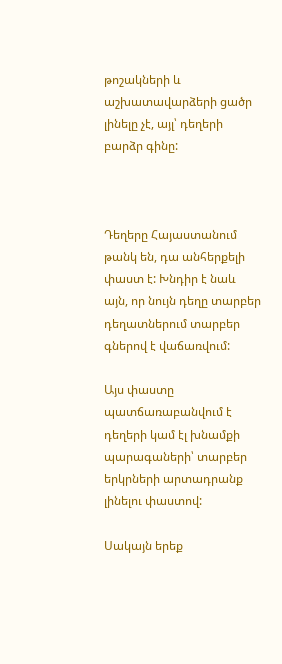թոշակների և աշխատավարձերի ցածր լինելը չէ, այլ՝ դեղերի բարձր գինը:



Դեղերը Հայաստանում թանկ են, դա անհերքելի փաստ է: Խնդիր է նաև այն, որ նույն դեղը տարբեր դեղատներում տարբեր գներով է վաճառվում:

Այս փաստը պատճառաբանվում է դեղերի կամ էլ խնամքի պարագաների՝ տարբեր երկրների արտադրանք լինելու փաստով:

Սակայն երեք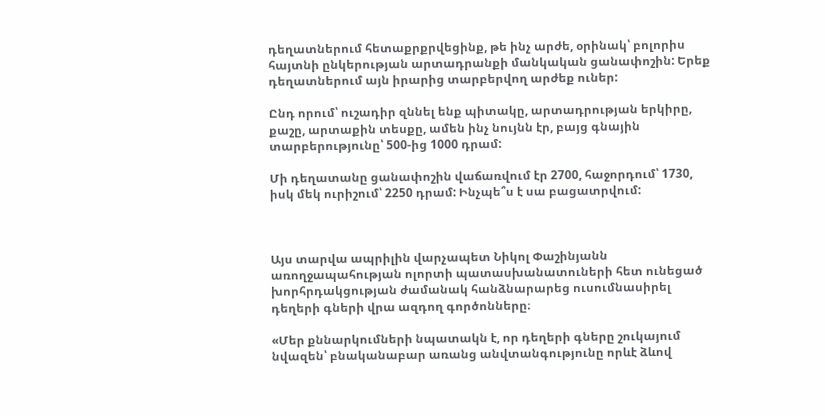դեղատներում հետաքրքրվեցինք, թե ինչ արժե, օրինակ՝ բոլորիս հայտնի ընկերության արտադրանքի մանկական ցանափոշին: Երեք դեղատներում այն իրարից տարբերվող արժեք ուներ:

Ընդ որում՝ ուշադիր զննել ենք պիտակը, արտադրության երկիրը, քաշը, արտաքին տեսքը, ամեն ինչ նույնն էր, բայց գնային տարբերությունը՝ 500-ից 1000 դրամ:

Մի դեղատանը ցանափոշին վաճառվում էր 2700, հաջորդում՝ 1730, իսկ մեկ ուրիշում՝ 2250 դրամ: Ինչպե՞ս է սա բացատրվում:



Այս տարվա ապրիլին վարչապետ Նիկոլ Փաշինյանն առողջապահության ոլորտի պատասխանատուների հետ ունեցած խորհրդակցության ժամանակ հանձնարարեց ուսումնասիրել դեղերի գների վրա ազդող գործոնները։

«Մեր քննարկումների նպատակն է, որ դեղերի գները շուկայում նվազեն՝ բնականաբար առանց անվտանգությունը որևէ ձևով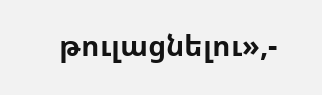թուլացնելու»,-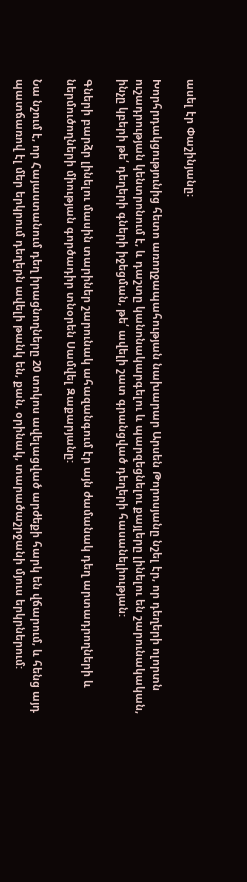ասել էր Փաշինյանը։

Խորհրդակցությունից հետո առողջապահության նախարար Արսեն Թորոսյանը նշել էր, որ դեղերի ոլորտն ուշադրության կենտրոնում է, և դաշտը կանոնակարգելու և պարզեցնելու քայլերը լինելու են շարունակական, ինչը կբերի թե՛ դեղերի գների իջեցման, թե՛ ավելի շատ գրանցված դեղերի հասանելիության:

Գների բարձր լինելու մասին տարիներ շարունակ ահազանգում էր այն ժամանակ դեղ արտադրողների և ներմուծողների միության գործադիր տնօրեն Սամվել Զաքարյանը:

Նա նշում է, որ Հայաստանում դեղ իրացնողները 20 տոկոս ավելացված արժեքի հարկ են վճարում, և հենց այդ պատճառով էլ մեր երկրում դեղերն ավելի թանկ են, քան, օրինակ, տարածաշրջանի մյուս երկրներում: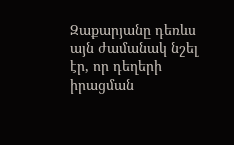Զաքարյանը դեռևս այն ժամանակ նշել էր, որ դեղերի իրացման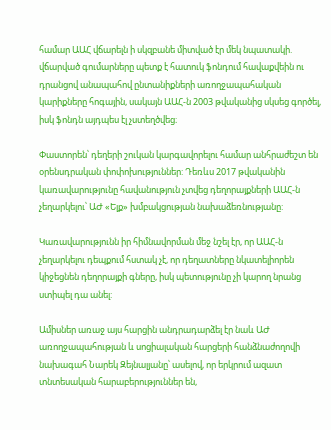համար ԱԱՀ վճարելն ի սկզբանե միտված էր մեկ նպատակի. վճարված գումարները պետք է հատուկ ֆոնդում հավաքվեին ու դրանցով անապահով ընտանիքների առողջապահական կարիքները հոգային, սակայն ԱԱՀ-ն 2003 թվականից սկսեց գործել, իսկ ֆոնդն այդպես էլ չստեղծվեց։

Փաստորեն՝ դեղերի շուկան կարգավորելու համար անհրաժեշտ են օրենսդրական փոփոխություններ: Դեռևս 2017 թվականին կառավարությունը հավանություն չտվեց դեղորայքների ԱԱՀ-ն չեղարկելու՝ ԱԺ «Ելք» խմբակցության նախաձեռնությանը:

Կառավարությունն իր հիմնավորման մեջ նշել էր, որ ԱԱՀ-ն չեղարկելու դեպքում հստակ չէ, որ դեղատները նկատելիորեն կիջեցնեն դեղորայքի գները, իսկ պետությունը չի կարող նրանց ստիպել դա անել:

Ամիսներ առաջ այս հարցին անդրադարձել էր նաև ԱԺ առողջապահության և սոցիալական հարցերի հանձնաժողովի նախագահ Նարեկ Զեյնալյանը՝ ասելով, որ երկրում ազատ տնտեսական հարաբերություններ են,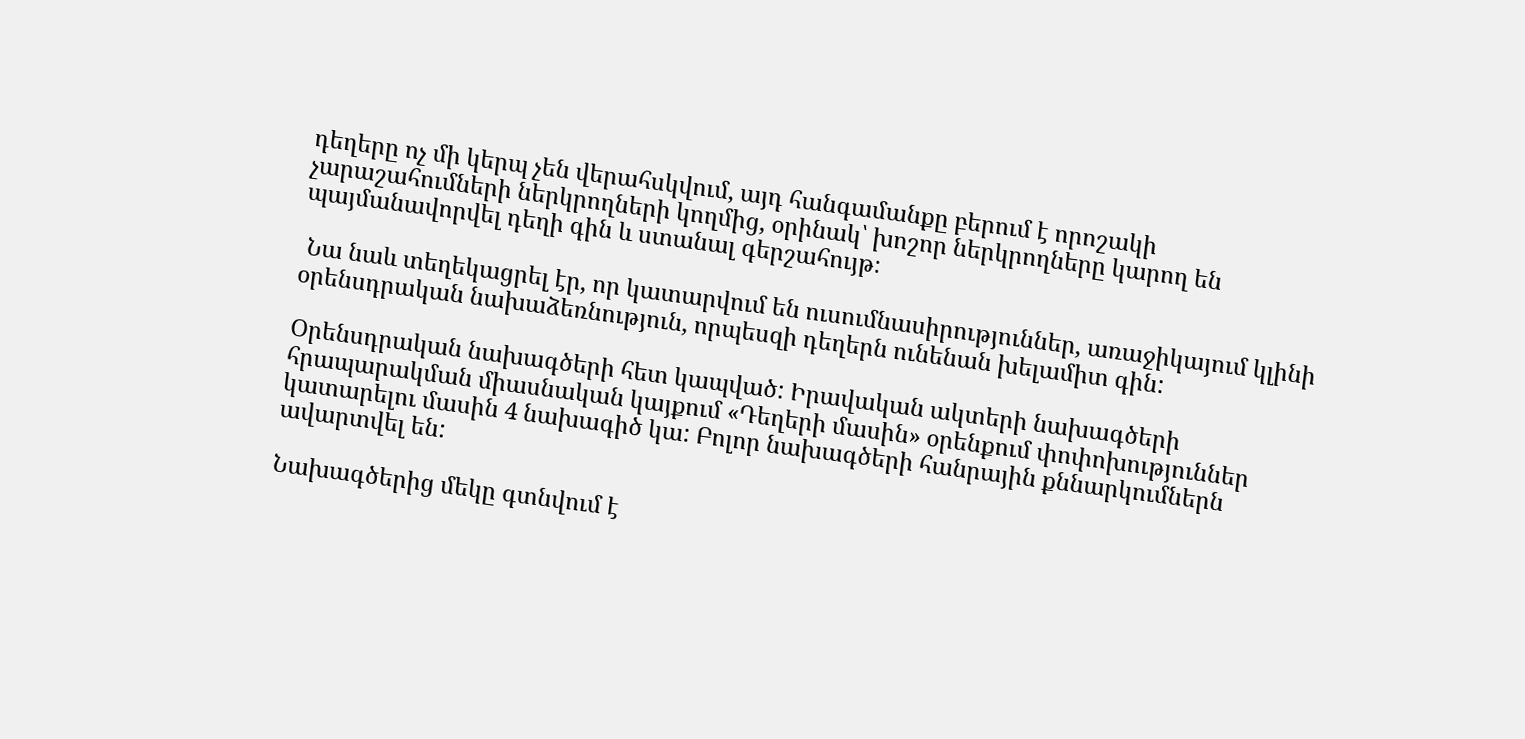դեղերը ոչ մի կերպ չեն վերահսկվում, այդ հանգամանքը բերում է որոշակի չարաշահումների ներկրողների կողմից, օրինակ՝ խոշոր ներկրողները կարող են պայմանավորվել դեղի գին և ստանալ գերշահույթ։

 Նա նաև տեղեկացրել էր, որ կատարվում են ուսումնասիրություններ, առաջիկայում կլինի օրենսդրական նախաձեռնություն, որպեսզի դեղերն ունենան խելամիտ գին:

Օրենսդրական նախագծերի հետ կապված: Իրավական ակտերի նախագծերի հրապարակման միասնական կայքում «Դեղերի մասին» օրենքում փոփոխություններ կատարելու մասին 4 նախագիծ կա: Բոլոր նախագծերի հանրային քննարկումներն ավարտվել են:

Նախագծերից մեկը գտնվում է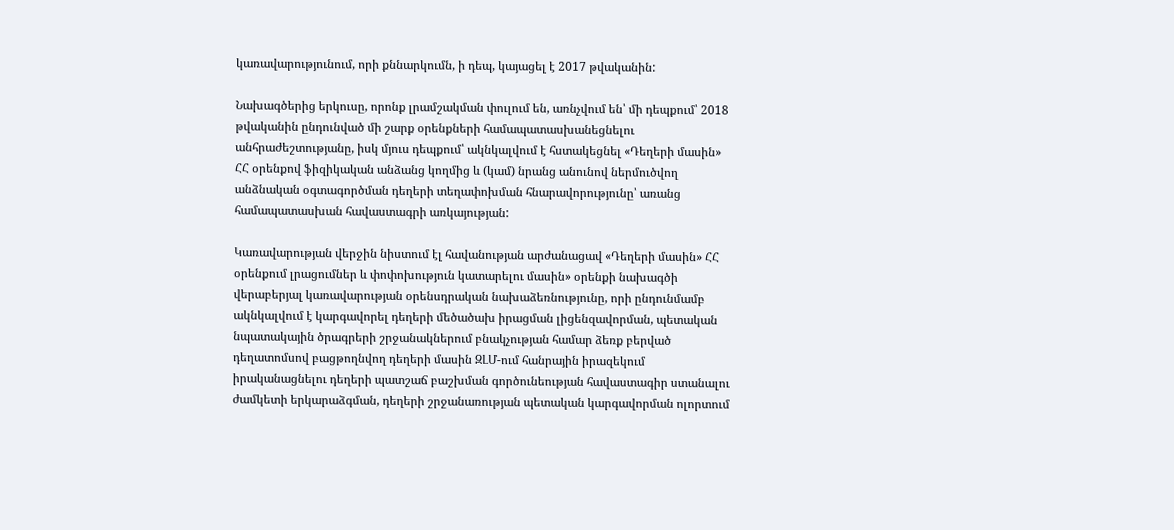կառավարությունում, որի քննարկումն, ի դեպ, կայացել է 2017 թվականին:

Նախագծերից երկուսը, որոնք լրամշակման փուլում են, առնչվում են՝ մի դեպքում՝ 2018 թվականին ընդունված մի շարք օրենքների համապատասխանեցնելու անհրաժեշտությանը, իսկ մյուս դեպքում՝ ակնկալվում է հստակեցնել «Դեղերի մասին» ՀՀ օրենքով ֆիզիկական անձանց կողմից և (կամ) նրանց անունով ներմուծվող անձնական օգտագործման դեղերի տեղափոխման հնարավորությունը՝ առանց համապատասխան հավաստագրի առկայության:

Կառավարության վերջին նիստում էլ հավանության արժանացավ «Դեղերի մասին» ՀՀ օրենքում լրացումներ և փոփոխություն կատարելու մասին» օրենքի նախագծի վերաբերյալ կառավարության օրենսդրական նախաձեռնությունը, որի ընդունմամբ ակնկալվում է կարգավորել դեղերի մեծածախ իրացման լիցենզավորման, պետական նպատակային ծրագրերի շրջանակներում բնակչության համար ձեռք բերված դեղատոմսով բացթողնվող դեղերի մասին ԶԼՄ-ում հանրային իրազեկում իրականացնելու դեղերի պատշաճ բաշխման գործունեության հավաստագիր ստանալու ժամկետի երկարաձգման, դեղերի շրջանառության պետական կարգավորման ոլորտում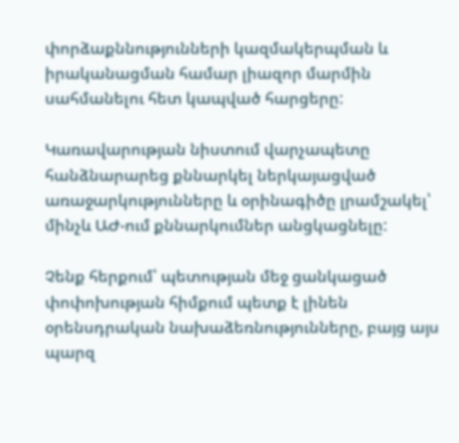փորձաքննությունների կազմակերպման և իրականացման համար լիազոր մարմին սահմանելու հետ կապված հարցերը:

Կառավարության նիստում վարչապետը հանձնարարեց քննարկել ներկայացված առաջարկությունները և օրինագիծը լրամշակել՝ մինչև ԱԺ-ում քննարկումներ անցկացնելը:

Չենք հերքում՝ պետության մեջ ցանկացած փոփոխության հիմքում պետք է լինեն օրենսդրական նախաձեռնությունները, բայց այս պարզ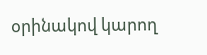օրինակով կարող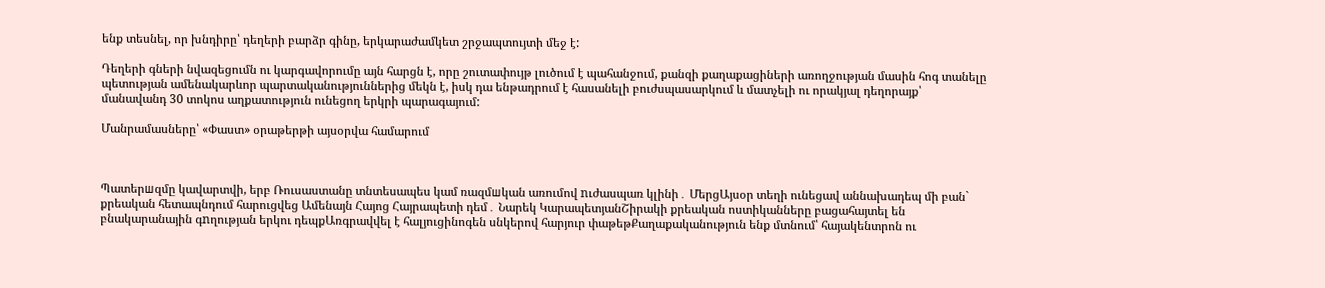ենք տեսնել, որ խնդիրը՝ դեղերի բարձր գինը, երկարաժամկետ շրջապտույտի մեջ է:

Դեղերի գների նվազեցումն ու կարգավորումը այն հարցն է, որը շուտափույթ լուծում է պահանջում, քանզի քաղաքացիների առողջության մասին հոգ տանելը պետության ամենակարևոր պարտականություններից մեկն է, իսկ դա ենթադրում է հասանելի բուժսպասարկում և մատչելի ու որակյալ դեղորայք՝ մանավանդ 30 տոկոս աղքատություն ունեցող երկրի պարագայում:

Մանրամասները՝ «Փաստ» օրաթերթի այսօրվա համարում



Պատերшզմը կավարտվի, երբ Ռուսաստանը տնտեսապես կամ ռազմшկան առումով nւժասպառ կլինի․ ՄերցԱյսօր տեղի ունեցավ աննախադեպ մի բան` քրեական հետապնդում հարուցվեց Ամենայն Հայոց Հայրապետի դեմ․ Նարեկ ԿարապետյանՇիրակի քրեական ոստիկանները բացահայտել են բնակարանային գnղության երկու դեպքԱռգրավվել է հալյուցինոգեն սնկերով հարյուր փաթեթՔաղաքականություն ենք մտնում՝ հայակենտրոն ու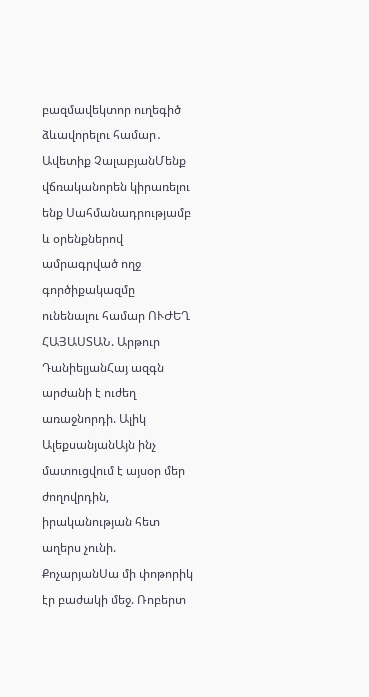բազմավեկտոր ուղեգիծ ձևավորելու համար․ Ավետիք ՉալաբյանՄենք վճռականորեն կիրառելու ենք Սահմանադրությամբ և օրենքներով ամրագրված ողջ գործիքակազմը ունենալու համար ՈՒԺԵՂ ՀԱՅԱՍՏԱՆ. Արթուր ԴանիելյանՀայ ազգն արժանի է ուժեղ առաջնորդի. Ալիկ ԱլեքսանյանԱյն ինչ մատուցվում է այսօր մեր ժողովրդին, իրականության հետ աղերս չունի. ՔոչարյանՍա մի փոթորիկ էր բաժակի մեջ. Ռոբերտ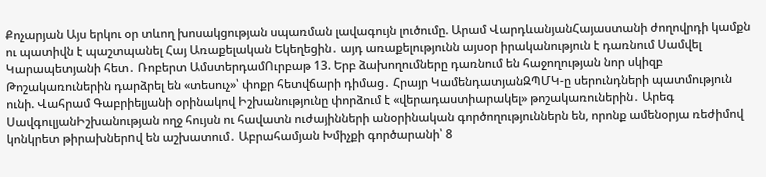Քոչարյան Այս երկու օր տևող խոսակցության սպառման լավագույն լուծումը. Արամ ՎարդևանյանՀայաստանի ժողովրդի կամքն ու պատիվն է պաշտպանել Հայ Առաքելական Եկեղեցին․ այդ առաքելությունն այսօր իրականություն է դառնում Սամվել Կարապետյանի հետ․ Ռոբերտ ԱմստերդամՈւրբաթ 13. Երբ ձախողումները դառնում են հաջողության նոր սկիզբ Թոշակառուներին դարձրել են «տեսուչ»՝ փոքր հետվճարի դիմաց․ Հրայր ԿամենդատյանԶՊՄԿ-ը սերունդների պատմություն ունի. Վահրամ Գաբրիելյանի օրինակով Իշխանությունը փորձում է «վերադաստիարակել» թոշակառուներին․ Արեգ ՍավգուլյանԻշխանության ողջ հույսն ու հավատն ուժայինների անօրինական գործողություններն են, որոնք ամենօրյա ռեժիմով կոնկրետ թիրախներnվ են աշխատում․ Աբրահամյան Խմիչքի գործարանի՝ 8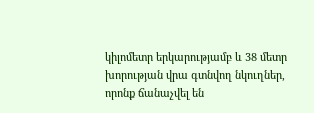կիլոմետր երկարությամբ և 38 մետր խորության վրա գտնվող նկուղներ, որոնք ճանաչվել են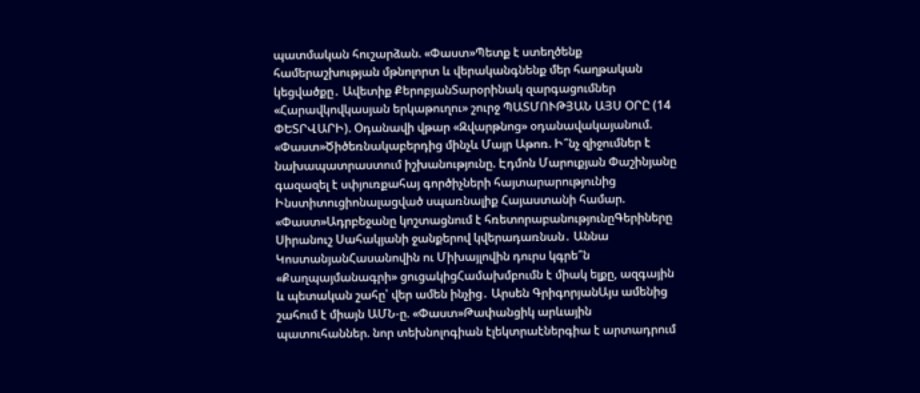պատմական հուշարձան. «Փաստ»Պետք է ստեղծենք համերաշխության մթնոլորտ և վերականգնենք մեր հաղթական կեցվածքը․ Ավետիք ՔերոբյանՏարօրինակ զարգացումներ «Հարավկովկասյան երկաթուղու» շուրջ ՊԱՏՄՈՒԹՅԱՆ ԱՅՍ ՕՐԸ (14 ՓԵՏՐՎԱՐԻ). Օդանավի վթար «Զվարթնոց» օդանավակայանում. «Փաստ»Ծիծեռնակաբերդից մինչև Մայր Աթոռ. Ի՞նչ զիջումներ է նախապատրաստում իշխանությունը. Էդմոն Մարուքյան Փաշինյանը գազազել է սփյուռքահայ գործիչների հայտարարությունից Ինստիտուցիոնալացված սպառնալիք Հայաստանի համար. «Փաստ»Ադրբեջանը կոշտացնում է հռետորաբանությունըԳերիները Սիրանուշ Սահակյանի ջանքերով կվերադառնան․ Աննա ԿոստանյանՀասանովին ու Միխայլովին դուրս կգրե՞ն «Քաղպայմանագրի» ցուցակիցՀամախմբումն է միակ ելքը, ազգային և պետական շահը՝ վեր ամեն ինչից․ Արսեն ԳրիգորյանԱյս ամենից շահում է միայն ԱՄՆ-ը. «Փաստ»Թափանցիկ արևային պատուհաններ. նոր տեխնոլոգիան էլեկտրաէներգիա է արտադրում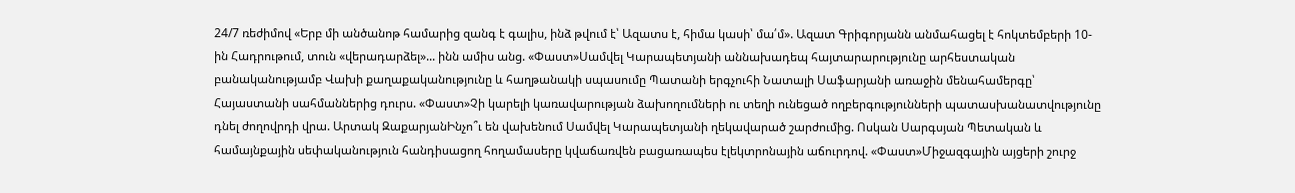24/7 ռեժիմով «Երբ մի անծանոթ համարից զանգ է գալիս, ինձ թվում է՝ Ազատս է, հիմա կասի՝ մա՛մ». Ազատ Գրիգորյանն անմահացել է հոկտեմբերի 10-ին Հադրութում, տուն «վերադարձել»... ինն ամիս անց. «Փաստ»Սամվել Կարապետյանի աննախադեպ հայտարարությունը արհեստական բանականությամբ Վախի քաղաքականությունը և հաղթանակի սպասումը Պատանի երգչուհի Նատալի Սաֆարյանի առաջին մենահամերգը՝ Հայաստանի սահմաններից դուրս. «Փաստ»Չի կարելի կառավարության ձախողումների ու տեղի ունեցած ողբերգությունների պատասխանատվությունը դնել ժողովրդի վրա. Արտակ ԶաքարյանԻնչո՞ւ են վախենում Սամվել Կարապետյանի ղեկավարած շարժումից. Ոսկան Սարգսյան Պետական և համայնքային սեփականություն հանդիսացող հողամասերը կվաճառվեն բացառապես էլեկտրոնային աճուրդով. «Փաստ»Միջազգային այցերի շուրջ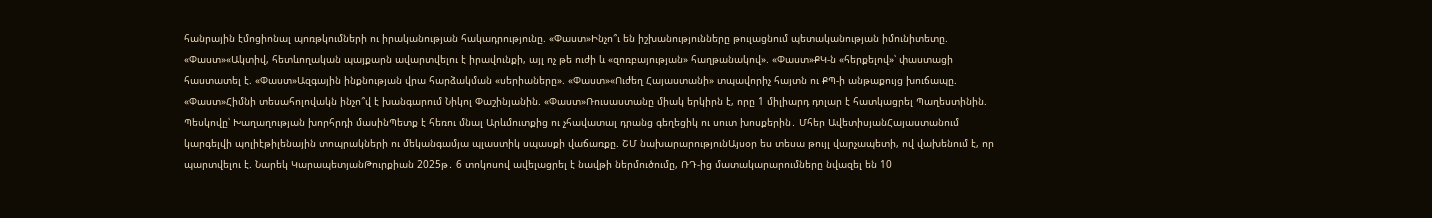հանրային էմոցիոնալ պոռթկումների ու իրականության հակադրությունը. «Փաստ»Ինչո՞ւ են իշխանությունները թուլացնում պետականության իմունիտետը. «Փաստ»«Ակտիվ, հետևողական պայքարն ավարտվելու է իրավունքի, այլ ոչ թե ուժի և «զոռբայության» հաղթանակով». «Փաստ»ՔԿ-ն «հերքելով»՝ փաստացի հաստատել է. «Փաստ»Ազգային ինքնության վրա հարձակման «սերիաները». «Փաստ»«Ուժեղ Հայաստանի» տպավորիչ հայտն ու ՔՊ-ի անթաքույց խուճապը. «Փաստ»Հիմնի տեսահոլովակն ինչո՞վ է խանգարում Նիկոլ Փաշինյանին. «Փաստ»Ռուսաստանը միակ երկիրն է, որը 1 միլիարդ դոլար է հատկացրել Պաղեստինին. Պեսկովը՝ Խաղաղության խորհրդի մասինՊետք է հեռու մնալ Արևմուտքից ու չհավատալ դրանց գեղեցիկ ու սուտ խոսքերին․ Մհեր ԱվետիսյանՀայաստանում կարգելվի պոլիէթիլենային տոպրակների ու մեկանգամյա պլաստիկ սպասքի վաճառքը. ՇՄ նախարարությունԱյսօր ես տեսա թույլ վարչապետի, ով վախենում է, որ պարտվելու է. Նարեկ ԿարապետյանԹուրքիան 2025թ․ 6 տոկոսով ավելացրել է նավթի ներմուծումը, ՌԴ-ից մատակարարումները նվազել են 10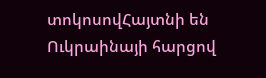տոկոսովՀայտնի են Ուկրաինայի հարցով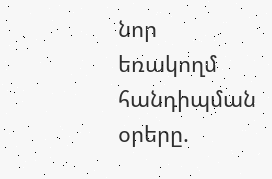նոր եռակողմ հանդիպման օրերը.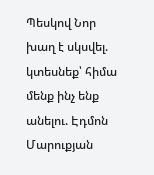Պեսկով Նոր խաղ է սկսվել. կտեսնեք՝ հիմա մենք ինչ ենք անելու. Էդմոն Մարուքյան